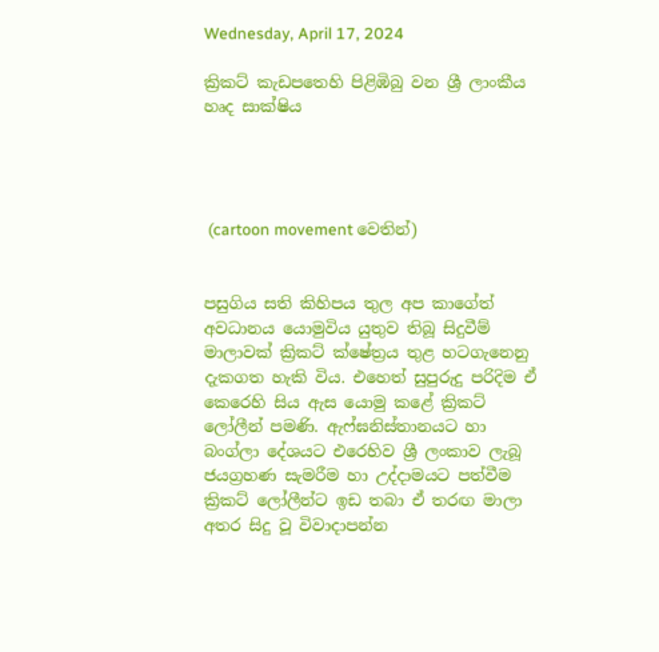Wednesday, April 17, 2024

ක්‍රිකට් කැඩපතෙහි පිළිඹිබු වන ශ්‍රී ලාංකීය හෘද සාක්ෂිය




 (cartoon movement වෙතින්)


පසුගිය සති කිහිපය තුල අප කාගේත් අවධානය යොමුවිය යුතුව තිබූ සිදුවීම් මාලාවක් ක්‍රිකට් ක්ෂේත්‍රය තුළ හටගැනෙනු දැකගත හැකි විය. එහෙත් සුපුරුදු පරිදිම ඒ කෙරෙහි සිය ඇස යොමු කළේ ක්‍රිකට් ලෝලීන් පමණි. ඇෆ්ඝනිස්තානයට හා බංග්ලා දේශයට එරෙහිව ශ්‍රී ලංකාව ලැබූ ජයග්‍රහණ සැමරීම හා උද්දාමයට පත්වීම ක්‍රිකට් ලෝලීන්ට ඉඩ තබා ඒ තරඟ මාලා අතර සිදු වූ විවාදාපන්න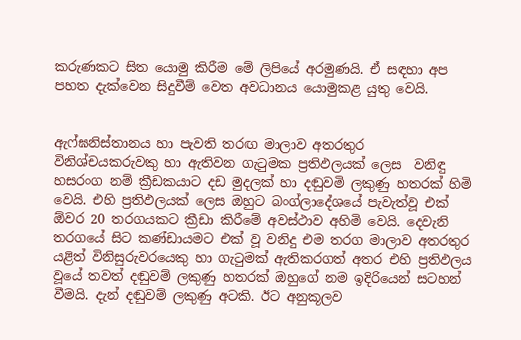කරුණකට සිත යොමු කිරීම මේ ලිපියේ අරමුණයි. ඒ සඳහා අප පහත දැක්වෙන සිදුවීම් වෙත අවධානය යොමුකළ යුතු වෙයි.


ඇෆ්ඝනිස්තානය හා පැවති තරඟ මාලාව අතරතුර විනිශ්චයකරුවකු හා ඇතිවන ගැටුමක ප්‍රතිඵලයක් ලෙස  වනිඳු හසරංග නම් ක්‍රීඩකයාට දඩ මුදලක් හා දඬුවමි ලකුණු හතරක් හිමි වෙයි. එහි ප්‍රතිඵලයක් ලෙස ඔහුට බංග්ලාදේශයේ පැවැත්වූ එක් ඕවර 20 තරගයකට ක්‍රීඩා කිරීමේ අවස්ථාව අහිමි වෙයි. දෙවැනි තරගයේ සිට කණ්ඩායමට එක් වූ වනිදු එම තරග මාලාව අතරතුර යළිත් විනිසුරුවරයෙකු හා ගැටුමක් ඇතිකරගත් අතර එහි ප්‍රතිඵලය වූයේ තවත් දඬුවම් ලකුණු හතරක් ඔහුගේ නම ඉදිරියෙන් සටහන් වීමයි. දැන් දඬුවම් ලකුණු අටකි. ඊට අනුකූලව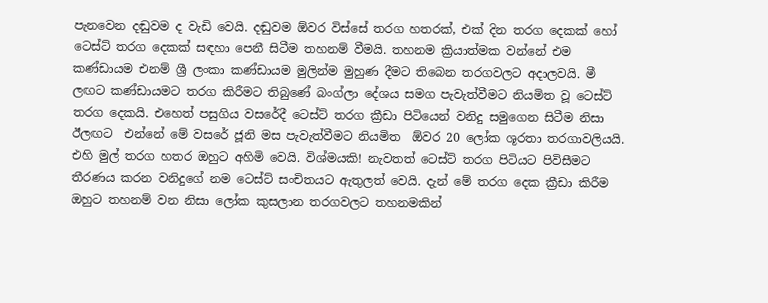පැනවෙන දඬුවම ද වැඩි වෙයි. දඬුවම ඕවර විස්සේ තරග හතරක්, එක් දින තරග දෙකක් හෝ ටෙස්ට් තරග දෙකක් සඳහා පෙනී සිටීම තහනම් වීමයි. තහනම ක්‍රියාත්මක වන්නේ එම කණ්ඩායම එනම් ශ්‍රී ලංකා කණ්ඩායම මුලින්ම මුහුණ දීමට තිබෙන තරගවලට අදාලවයි. මී ලඟට කණ්ඩායමට තරග කිරීමට තිබුණේ බංග්ලා දේශය සමග පැවැත්වීමට නියමිත වූ ටෙස්ට් තරග දෙකයි. එහෙත් පසුගිය වසරේදී ටෙස්ට් තරග ක්‍රීඩා පිටියෙන් වනිදු සමුගෙන සිටීම නිසා ඊලඟට  එන්නේ මේ වසරේ ජූනි මස පැවැත්වීමට නියමිත  ඕවර 20 ලෝක ශූරතා තරගාවලියයි. එහි මුල් තරග හතර ඔහුට අහිමි වෙයි. විශ්මයකි! නැවතත් ටෙස්ට් තරග පිටියට පිවිසීමට තීරණය කරන වනිදුගේ නම ටෙස්ට් සංචිතයට ඇතුලත් වෙයි. දැන් මේ තරග දෙක ක්‍රීඩා කිරීම ඔහුට තහනම් වන නිසා ලෝක කුසලාන තරගවලට තහනමකින්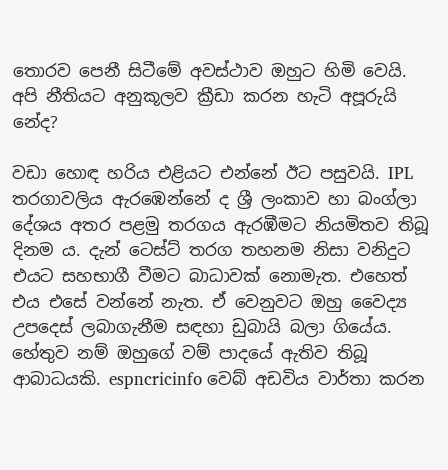තොරව පෙනී සිටීමේ අවස්ථාව ඔහුට හිමි වෙයි. අපි නීතියට අනුකූලව ක්‍රීඩා කරන හැටි අපූරුයි නේද?

වඩා හොඳ හරිය එළියට එන්නේ ඊට පසුවයි. IPL තරගාවලිය ඇරඹෙන්නේ ද ශ්‍රී ලංකාව හා බංග්ලා දේශය අතර පළමු තරගය ඇරඹීමට නියමිතව තිබූ දිනම ය. දැන් ටෙස්ට් තරග තහනම නිසා වනිදුට එයට සහභාගී වීමට බාධාවක් නොමැත. එහෙත් එය එසේ වන්නේ නැත. ඒ වෙනුවට ඔහු වෛද්‍ය උපදෙස් ලබාගැනීම සඳහා ඩුබායි බලා ගියේය. හේතුව නම් ඔහුගේ වම් පාදයේ ඇතිව තිබූ ආබාධයකි. espncricinfo වෙබ් අඩවිය වාර්තා කරන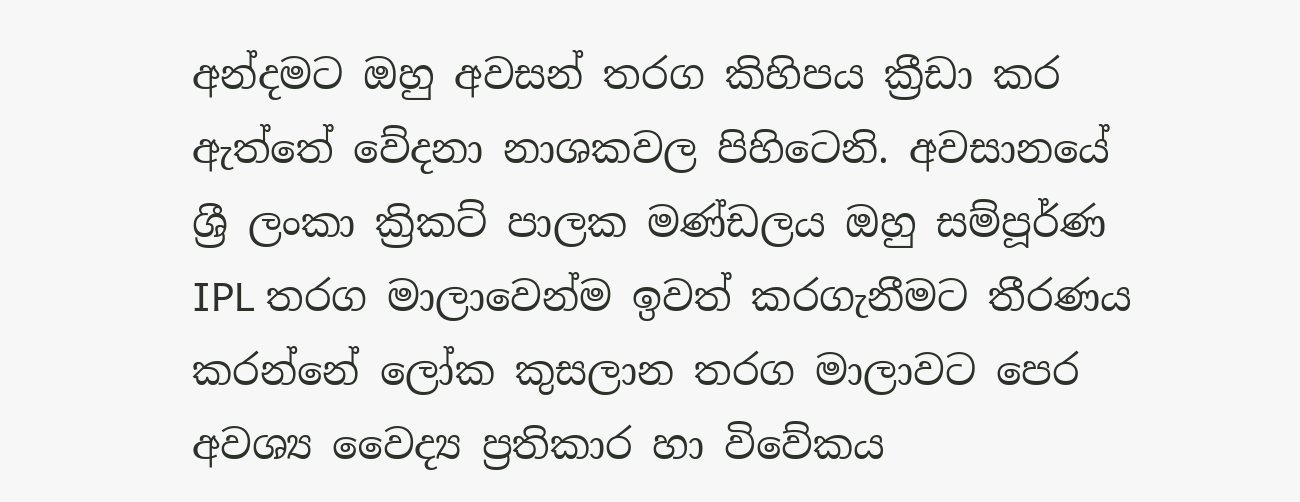අන්දමට ඔහු අවසන් තරග කිහිපය ක්‍රීඩා කර ඇත්තේ වේදනා නාශකවල පිහිටෙනි. අවසානයේ ශ්‍රී ලංකා ක්‍රිකට් පාලක මණ්ඩලය ඔහු සම්පූර්ණ  IPL තරග මාලාවෙන්ම ඉවත් කරගැනීමට තීරණය කරන්නේ ලෝක කුසලාන තරග මාලාවට පෙර අවශ්‍ය වෛද්‍ය ප්‍රතිකාර හා විවේකය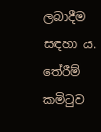ලබාදීම සඳහා ය. තේරීම් කමිටුව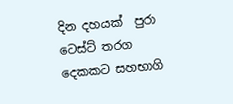දින දහයක්  පුරා ටෙස්ට් තරග දෙකකට සහභාගි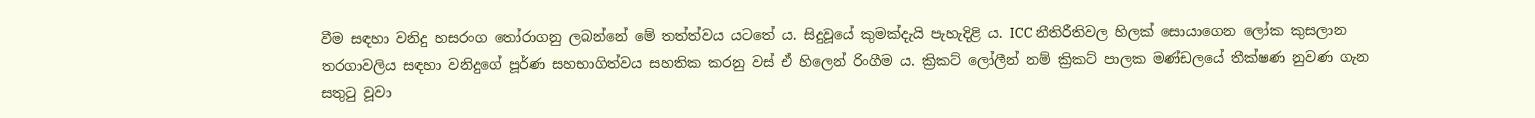වීම සඳහා වනිදු හසරංග තෝරාගනු ලබන්නේ මේ තත්ත්වය යටතේ ය. සිදුවූයේ කුමක්දැයි පැහැදිළි ය. ICC නීතිරීතිවල හිලක් සොයාගෙන ලෝක කුසලාන තරගාවලිය සඳහා වනිදුගේ පූර්ණ සහභාගිත්වය සහතික කරනු වස් ඒ හිලෙන් රිංගීම ය. ක්‍රිකට් ලෝලීන් නම් ක්‍රිකට් පාලක මණ්ඩලයේ තීක්ෂණ නුවණ ගැන සතුටු වූවා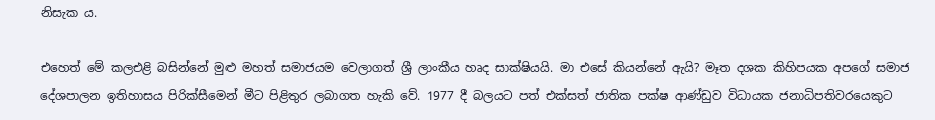නිසැක ය.

එහෙත් මේ කලඑළි බසින්නේ මුළු මහත් සමාජයම වෙලාගත් ශ්‍රී ලාංකීය හෘද සාක්ෂියයි. මා එසේ කියන්නේ ඇයි? මෑත දශක කිහිපයක අපගේ සමාජ දේශපාලන ඉතිහාසය පිරික්සීමෙන් මීට පිළිතුර ලබාගත හැකි වේ. 1977 දී බලයට පත් එක්සත් ජාතික පක්ෂ ආණ්ඩුව විධායක ජනාධිපතිවරයෙකුට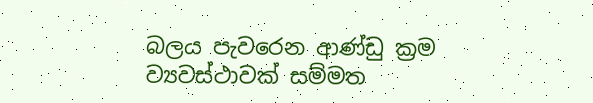බලය පැවරෙන ආණ්ඩු ක්‍රම ව්‍යවස්ථාවක් සම්මත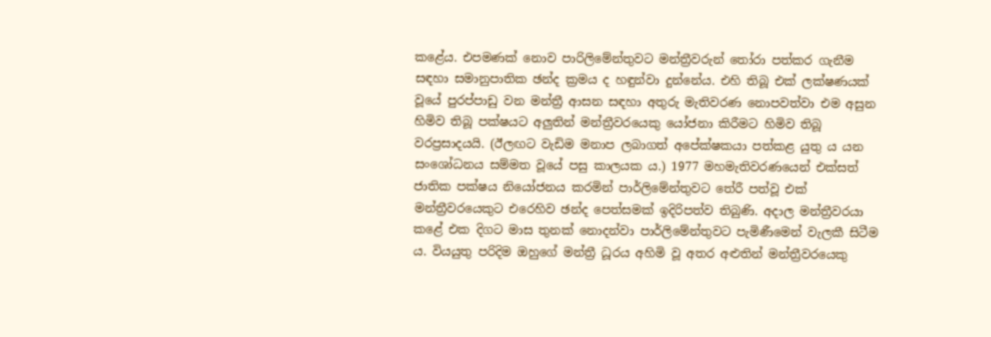කළේය. එපමණක් නොව පාරිලිමේන්තුවට මන්ත්‍රීවරුන් තෝරා පත්කර ගැනීම සඳහා සමානුපාතික ඡන්ද ක්‍රමය ද හඳුන්වා දුන්නේය. එහි තිබූ එක් ලක්ෂණයක් වූයේ පුරප්පාඩු වන මන්ත්‍රී ආසන සඳහා අතුරු මැතිවරණ නොපවත්වා එම අසුන හිමිව තිබූ පක්ෂයට අලුතින් මන්ත්‍රීවරයෙකු යෝජනා කිරීමට හිමිව තිබූ වරප්‍රසාදයයි. (ඊලඟට වැඩිම මනාප ලබාගත් අපේක්ෂකයා පත්කළ යුතු ය යන සංශෝධනය සම්මත වූයේ පසු කාලයක ය.) 1977 මහමැතිවරණයෙන් එක්සත් ජාතික පක්ෂය නියෝජනය කරමින් පාර්ලිමේන්තුවට තේරී පත්වූ එක් මන්ත්‍රීවරයෙකුට එරෙහිව ඡන්ද පෙත්සමක් ඉදිරිපත්ව තිබුණි. අදාල මන්ත්‍රීවරයා කළේ එක දිගට මාස තුනක් නොදන්වා පාර්ලිමේන්තුවට පැමිණීමෙන් වැලකී සිටීම ය. වියයුතු පරිදිම ඔහුගේ මන්ත්‍රී ධූරය අහිමි වූ අතර අළුතින් මන්ත්‍රීවරයෙකු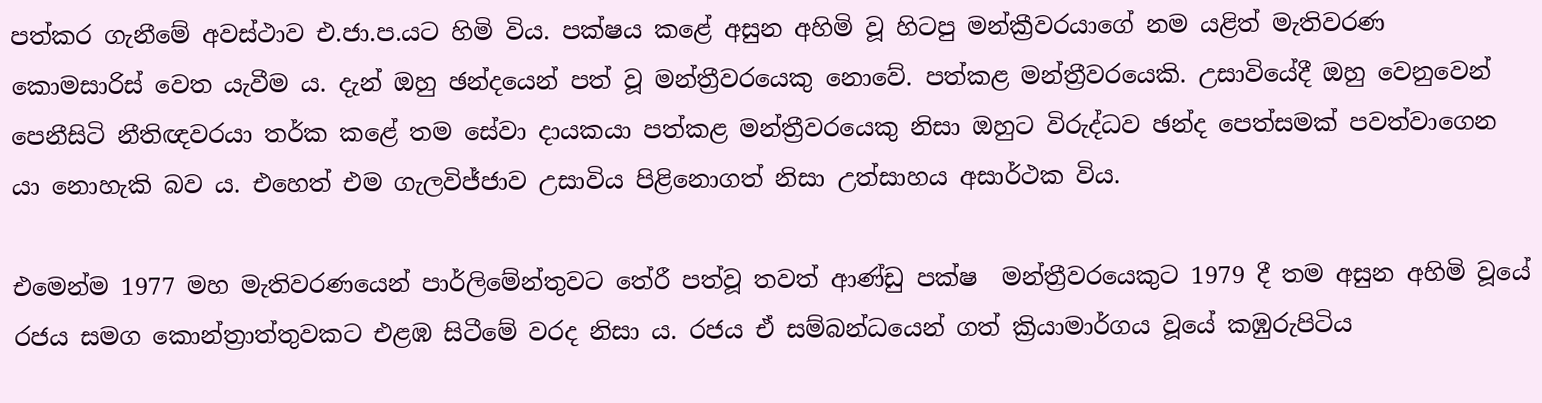පත්කර ගැනීමේ අවස්ථාව එ.ජා.ප.යට හිමි විය. පක්ෂය කළේ අසුන අහිමි වූ හිටපු මන්ක්‍රීවරයාගේ නම යළිත් මැතිවරණ කොමසාරිස් වෙත යැවීම ය. දැන් ඔහු ඡන්දයෙන් පත් වූ මන්ත්‍රීවරයෙකු නොවේ. පත්කළ මන්ත්‍රීවරයෙකි. උසාවියේදී ඔහු වෙනුවෙන් පෙනීසිටි නීතිඥවරයා තර්ක කළේ තම සේවා දායකයා පත්කළ මන්ත්‍රීවරයෙකු නිසා ඔහුට විරුද්ධව ඡන්ද පෙත්සමක් පවත්වාගෙන යා නොහැකි බව ය. එහෙත් එම ගැලවිජ්ජාව උසාවිය පිළිනොගත් නිසා උත්සාහය අසාර්ථක විය.

එමෙන්ම 1977 මහ මැතිවරණයෙන් පාර්ලිමේන්තුවට තේරී පත්වූ තවත් ආණ්ඩු පක්ෂ  මන්ත්‍රීවරයෙකුට 1979 දී තම අසුන අහිමි වූයේ රජය සමග කොන්ත්‍රාත්තුවකට එළඹ සිටීමේ වරද නිසා ය. රජය ඒ සම්බන්ධයෙන් ගත් ක්‍රියාමාර්ගය වූයේ කඹුරුපිටිය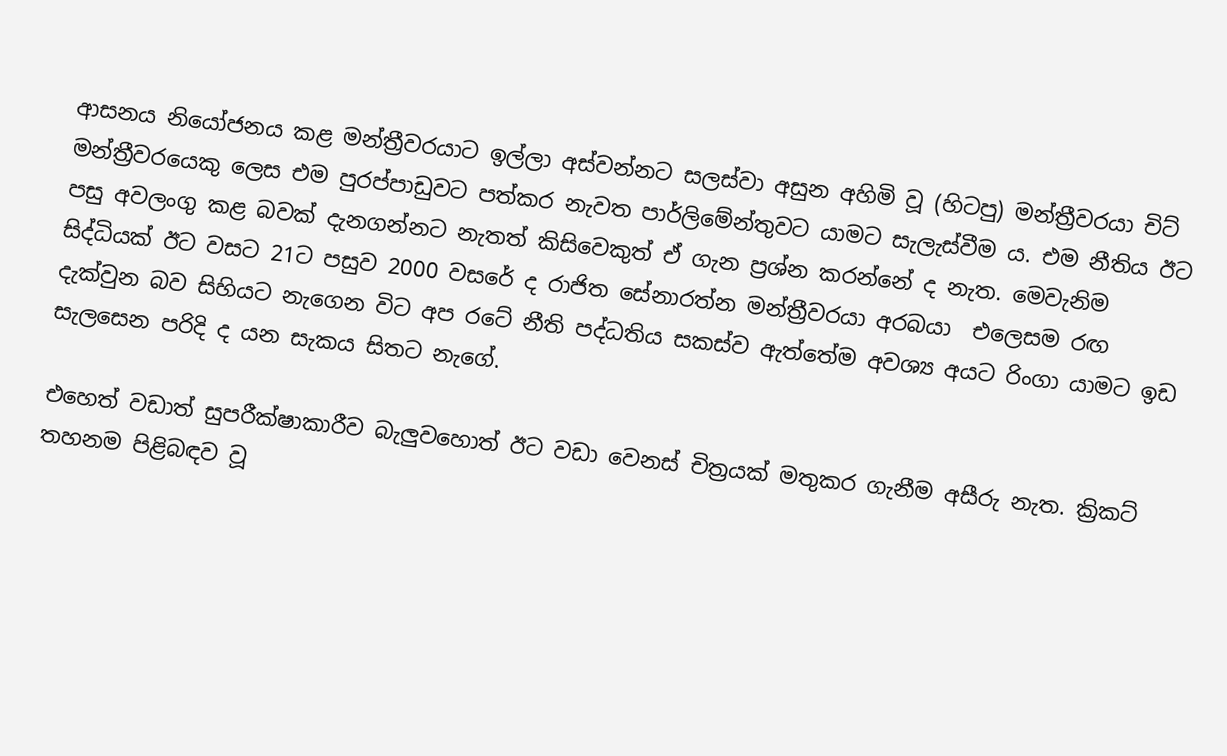ආසනය නියෝජනය කළ මන්ත්‍රීවරයාට ඉල්ලා අස්වන්නට සලස්වා අසුන අහිමි වූ (හිටපු) මන්ත්‍රීවරයා චිට් මන්ත්‍රීවරයෙකු ලෙස එම පුරප්පාඩුවට පත්කර නැවත පාර්ලිමේන්තුවට යාමට සැලැස්වීම ය. එම නීතිය ඊට පසු අවලංගු කළ බවක් දැනගන්නට නැතත් කිසිවෙකුත් ඒ ගැන ප්‍රශ්න කරන්නේ ද නැත. මෙවැනිම සිද්ධියක් ඊට වසට 21ට පසුව 2000 වසරේ ද රාජිත සේනාරත්න මන්ත්‍රීවරයා අරබයා  එලෙසම රඟ දැක්වුන බව සිහියට නැගෙන විට අප රටේ නීති පද්ධතිය සකස්ව ඇත්තේම අවශ්‍ය අයට රිංගා යාමට ඉඩ සැලසෙන පරිදි ද යන සැකය සිතට නැගේ.

එහෙත් වඩාත් සුපරීක්ෂාකාරීව බැලුවහොත් ඊට වඩා වෙනස් චිත්‍රයක් මතුකර ගැනීම අසීරු නැත. ක්‍රිකට් තහනම පිළිබඳව වූ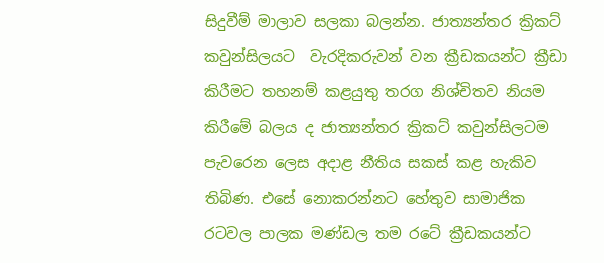සිදුවීම් මාලාව සලකා බලන්න. ජාත්‍යන්තර ක්‍රිකට් කවුන්සිලයට  වැරදිකරුවන් වන ක්‍රීඩකයන්ට ක්‍රීඩා කිරීමට තහනම් කළයුතු තරග නිශ්චිතව නියම කිරීමේ බලය ද ජාත්‍යන්තර ක්‍රිකට් කවුන්සිලටම පැවරෙන ලෙස අදාළ නීතිය සකස් කළ හැකිව තිබිණ. එසේ නොකරන්නට හේතුව සාමාජික රටවල පාලක මණ්ඩල තම රටේ ක්‍රීඩකයන්ට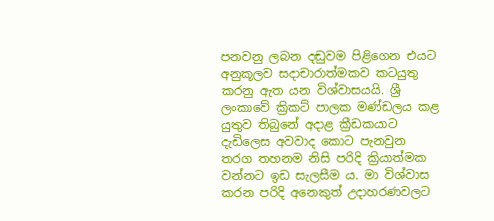පනවනු ලබන දඬුවම පිළිගෙන එයට අනුකූලව සදාචාරාත්මකව කටයුතු කරනු ඇත යන විශ්වාසයයි. ශ්‍රී ලංකාවේ ක්‍රිකට් පාලක මණ්ඩලය කළ යුතුව තිබුනේ අදාළ ක්‍රීඩකයාට දැඩිලෙස අවවාද කොට පැනවුන තරග තහනම නිසි පරිදි ක්‍රියාත්මක වන්නට ඉඩ සැලසීම ය. මා විශ්වාස කරන පරිදි අනෙකුත් උදාහරණවලට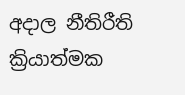අදාල නීතිරීති ක්‍රියාත්මක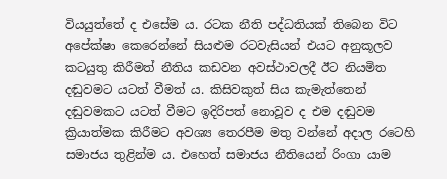වියයුත්තේ ද එසේම ය. රටක නීති පද්ධතියක් තිබෙන විට අපේක්ෂා කෙරෙන්නේ සියළුම රටවැසියන් එයට අනුකූලව කටයුතු කිරීමත් නීතිය කඩවන අවස්ථාවලදී ඊට නියමිත දඬුවමට යටත් වීමත් ය. කිසිවකුත් සිය කැමැත්තෙන් දඬුවමකට යටත් වීමට ඉදිරිපත් නොවූව ද එම දඬුවම ක්‍රියාත්මක කිරීමට අවශ්‍ය තෙරපීම මතු වන්නේ අදාල රටෙහි සමාජය තුළින්ම ය. එහෙත් සමාජය නීතියෙන් රිංගා යාම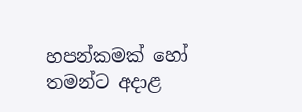හපන්කමක් හෝ තමන්ට අදාළ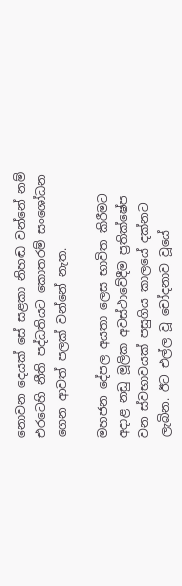නොවන දෙයක් සේ සළකා නිහඬ වන්නේ නම් එරටෙහි නීති පද්ධතියට කොතරම් සංශෝධන ගෙන ආවත් පලක් වන්නේ නැත.

මහජන දේපල අයතා ලෙස භාවිත කිරීමට අදාළ නඩු මූලික අවස්ථාවේදීම ප්‍රතික්ෂේප වන ස්වභාවයක් පසුගිය කාලයේ දක්නට ලැබින. ඊට එල්ල වූ චෝදනාව වූයේ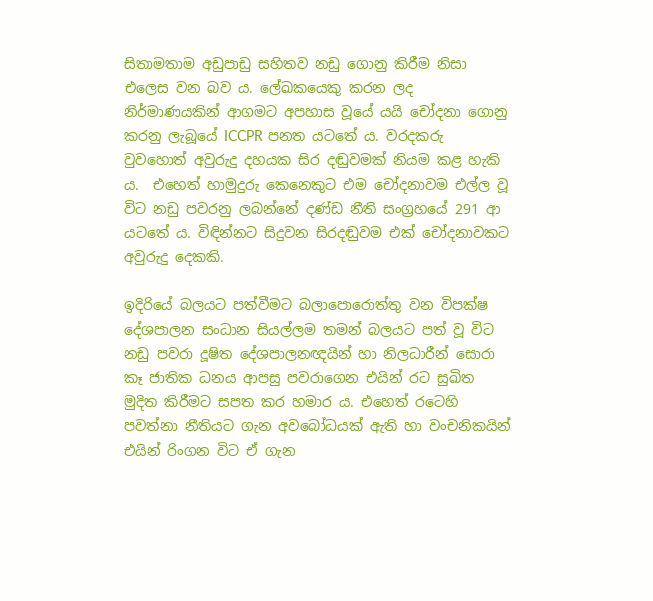සිතාමතාම අඩුපාඩු සහිතව නඩු ගොනු කිරීම නිසා එලෙස වන බව ය. ලේඛකයෙකු කරන ලද නිර්මාණයකින් ආගමට අපහාස වූයේ යයි චෝදනා ගොනු කරනු ලැබූයේ ICCPR පනත යටතේ ය. වරදකරු වුවහොත් අවුරුදු දහයක සිර දඬුවමක් නියම කළ හැකි ය.  එහෙත් හාමුදුරු කෙනෙකුට එම චෝදනාවම එල්ල වූ විට නඩු පවරනු ලබන්නේ දණ්ඩ නීති සංග්‍රහයේ 291 ආ යටතේ ය. විඳින්නට සිදුවන සිරදඬුවම එක් චෝදනාවකට  අවුරුදු දෙකකි.

ඉදිරියේ බලයට පත්වීමට බලාපොරොත්තු වන විපක්ෂ දේශපාලන සංධාන සියල්ලම තමන් බලයට පත් වූ විට නඩු පවරා දූෂිත දේශපාලනඥයින් හා නිලධාරීන් සොරා කෑ ජාතික ධනය ආපසු පවරාගෙන එයින් රට සුඛිත මුදිත කිරීමට සපත කර හමාර ය. එහෙත් රටෙහි පවත්නා නීතියට ගැන අවබෝධයක් ඇති හා වංචනිකයින් එයින් රිංගන විට ඒ ගැන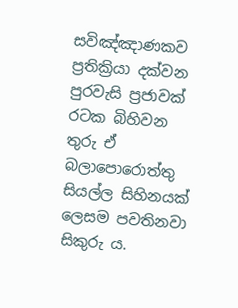සවිඤ්ඤාණකව ප්‍රතික්‍රියා දක්වන පුරවැසි ප්‍රජාවක් රටක බිහිවන තුරු ඒ බලාපොරොත්තු සියල්ල සිහිනයක් ලෙසම පවතිනවා සිකුරු ය.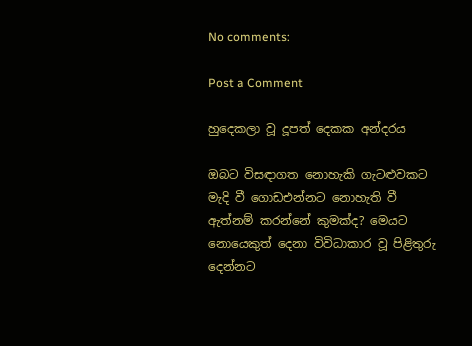No comments:

Post a Comment

හුදෙකලා වූ දූපත් දෙකක අන්දරය

ඔබට විසඳාගත නොහැකි ගැටළුවකට මැදි වී ගොඩඑන්නට නොහැති වී ඇත්නම් කරන්නේ කුමක්ද? මෙයට නොයෙකුත් දෙනා විවිධාකාර වූ පිළිතුරු දෙන්නට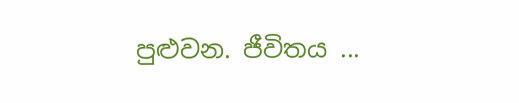පුළුවන. ජීවිතය ...